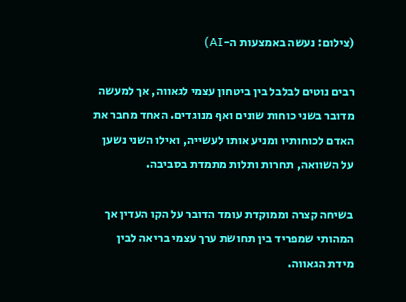(צילום: נעשה באמצעות ה-AI)

רבים נוטים לבלבל בין ביטחון עצמי לגאווה, אך למעשה מדובר בשני כוחות שונים ואף מנוגדים. האחד מחבר את האדם לכוחותיו ומניע אותו לעשייה, ואילו השני נשען על השוואה, תחרות ותלות מתמדת בסביבה.

בשיחה קצרה וממוקדת עומד הדובר על הקו העדין אך המהותי שמפריד בין תחושת ערך עצמי בריאה לבין מידת הגאווה.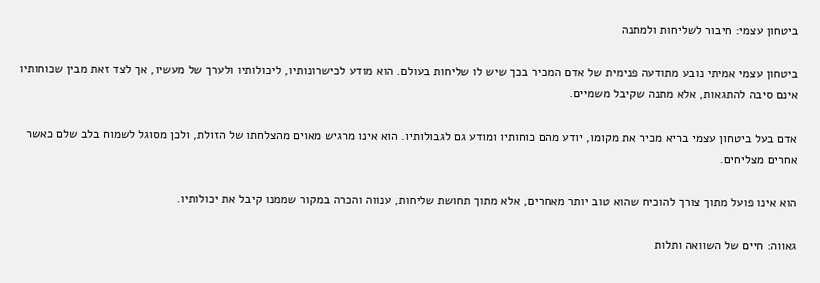ביטחון עצמי: חיבור לשליחות ולמתנה

ביטחון עצמי אמיתי נובע מתודעה פנימית של אדם המכיר בכך שיש לו שליחות בעולם. הוא מודע לכישרונותיו, ליכולותיו ולערך של מעשיו, אך לצד זאת מבין שכוחותיו אינם סיבה להתגאות, אלא מתנה שקיבל משמיים.

אדם בעל ביטחון עצמי בריא מכיר את מקומו, יודע מהם כוחותיו ומודע גם לגבולותיו. הוא אינו מרגיש מאוים מהצלחתו של הזולת, ולכן מסוגל לשמוח בלב שלם כאשר אחרים מצליחים.

הוא אינו פועל מתוך צורך להוכיח שהוא טוב יותר מאחרים, אלא מתוך תחושת שליחות, ענווה והכרה במקור שממנו קיבל את יכולותיו.

גאווה: חיים של השוואה ותלות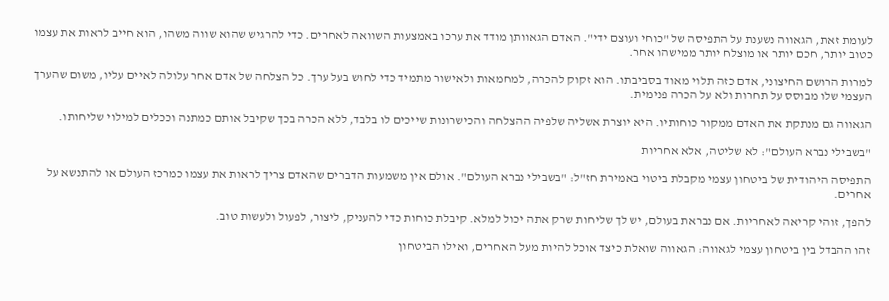לעומת זאת, הגאווה נשענת על התפיסה של "כוחי ועוצם ידי". האדם הגאוותן מודד את ערכו באמצעות השוואה לאחרים. כדי להרגיש שהוא שווה משהו, הוא חייב לראות את עצמו כטוב יותר, חכם יותר או מוצלח יותר ממישהו אחר.

למרות הרושם החיצוני, אדם כזה תלוי מאוד בסביבתו. הוא זקוק להכרה, למחמאות ולאישור מתמיד כדי לחוש בעל ערך. כל הצלחה של אדם אחר עלולה לאיים עליו, משום שהערך העצמי שלו מבוסס על תחרות ולא על הכרה פנימית.

הגאווה גם מנתקת את האדם ממקור כוחותיו. היא יוצרת אשליה שלפיה ההצלחה והכישרונות שייכים לו בלבד, ללא הכרה בכך שקיבל אותם כמתנה וככלים למילוי שליחותו.

"בשבילי נברא העולם": לא שליטה, אלא אחריות

התפיסה היהודית של ביטחון עצמי מקבלת ביטוי באמירת חז"ל: "בשבילי נברא העולם". אולם אין משמעות הדברים שהאדם צריך לראות את עצמו כמרכז העולם או להתנשא על אחרים.

להפך, זוהי קריאה לאחריות. אם נבראת בעולם, יש לך שליחות שרק אתה יכול למלא. קיבלת כוחות כדי להעניק, ליצור, לפעול ולעשות טוב.

זהו ההבדל בין ביטחון עצמי לגאווה: הגאווה שואלת כיצד אוכל להיות מעל האחרים, ואילו הביטחון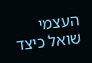העצמי שואל כיצד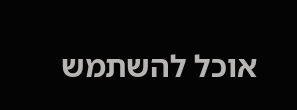אוכל להשתמש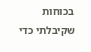בכוחות שקיבלתי כדי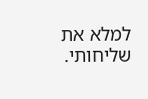למלא את שליחותי.